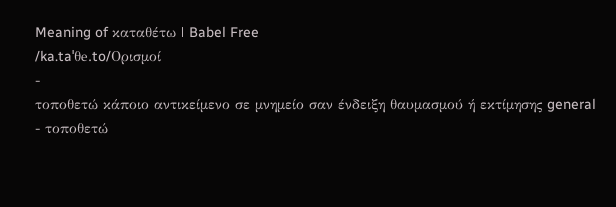Meaning of καταθέτω | Babel Free
/ka.taˈθe.to/Ορισμοί
-
τοποθετώ κάποιο αντικείμενο σε μνημείο σαν ένδειξη θαυμασμού ή εκτίμησης general
- τοποθετώ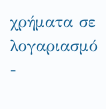χρήματα σε λογαριασμό
-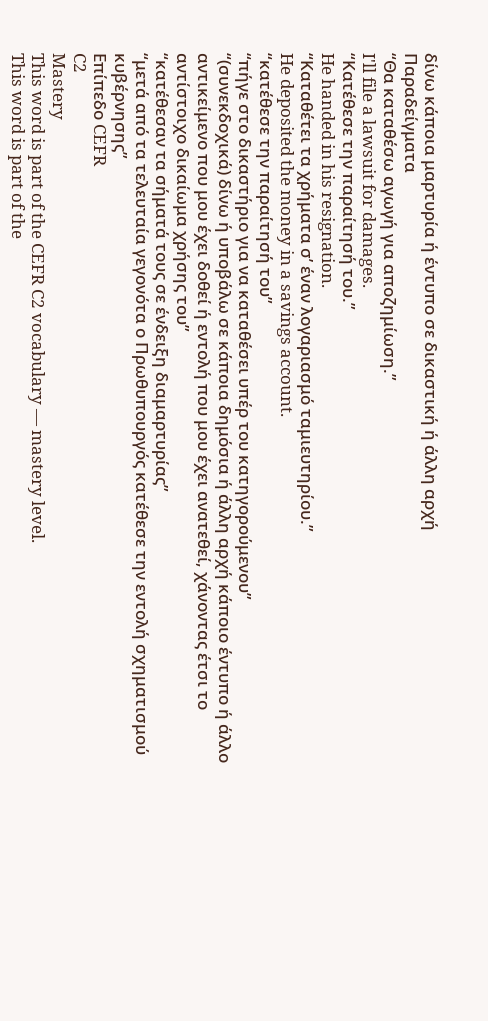δίνω κάποια μαρτυρία ή έντυπο σε δικαστική ή άλλη αρχή
Παραδείγματα
“Θα καταθέσω αγωγή για αποζημίωση.”
I'll file a lawsuit for damages.
“Κατέθεσε την παραίτησή του.”
He handed in his resignation.
“Καταθέτει τα χρήματα σ’ έναν λογαριασμό ταμιευτηρίου.”
He deposited the money in a savings account.
“κατέθεσε την παραίτησή του”
“πήγε στο δικαστήριο για να καταθέσει υπέρ του κατηγορούμενου”
“(συνεκδοχικά) δίνω ή υποβάλω σε κάποια δημόσια ή άλλη αρχή κάποιο έντυπο ή άλλο αντικείμενο που μου έχει δοθεί ή εντολή που μου έχει ανατεθεί, χάνοντας έτσι το αντίστοιχο δικαίωμα χρήσης του”
“κατέθεσαν τα σήματά τους σε ένδειξη διαμαρτυρίας”
“μετά από τα τελευταία γεγονότα ο Πρωθυπουργός κατέθεσε την εντολή σχηματισμού κυβέρνησης”
Επίπεδο CEFR
C2
Mastery
This word is part of the CEFR C2 vocabulary — mastery level.
This word is part of the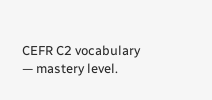CEFR C2 vocabulary — mastery level.